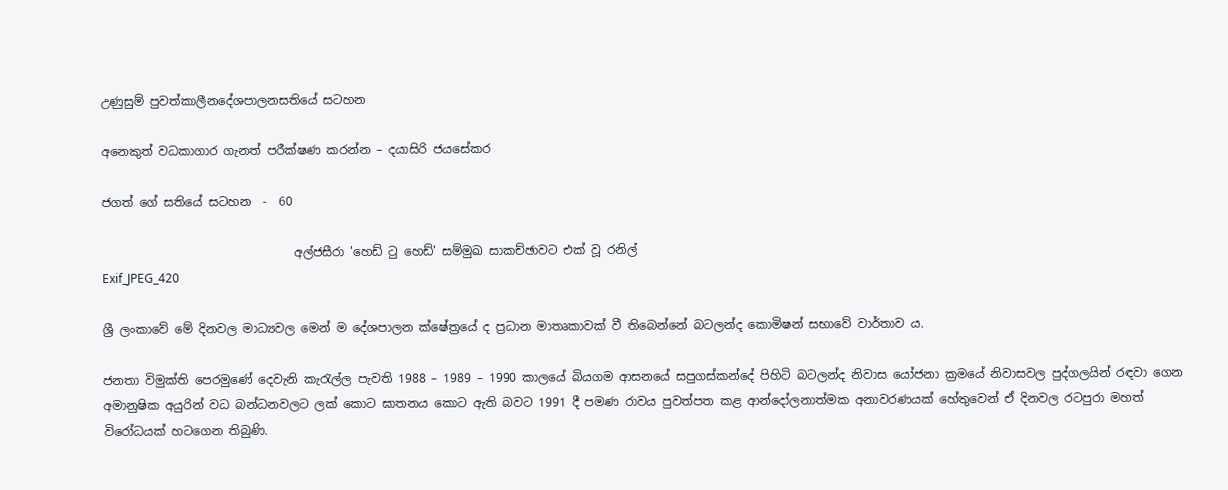උණුසුම් පුවත්කාලීනදේශපාලනසතියේ සටහන

අනෙකුත් වධකාගාර ගැනත් පරීක්ෂණ කරන්න – දයාසිරි ජයසේකර

ජගත් ගේ සතියේ සටහන  -  60

                                අල්ජසීරා 'හෙඩ් ටු හෙඩ්' සම්මුඛ සාකච්ඡාවට එක් වූ රනිල්
Exif_JPEG_420

ශ්‍රී ලංකාවේ මේ දිනවල මාධ්‍යවල මෙන් ම දේශපාලන ක්ෂේත්‍රයේ ද ප්‍රධාන මාතෘකාවක් වී තිබෙන්නේ බටලන්ද කොමිෂන් සභාවේ වාර්තාව ය.

ජනතා විමුක්ති පෙරමුණේ දෙවැනි කැරැල්ල පැවති 1988 – 1989 – 1990 කාලයේ බියගම ආසනයේ සපුගස්කන්දේ පිහිටි බටලන්ද නිවාස යෝජනා ක්‍රමයේ නිවාසවල පුද්ගලයින් රඳවා ගෙන අමානුෂික අයුරින් වධ බන්ධනවලට ලක් කොට ඝාතනය කොට ඇති බවට 1991 දී පමණ රාවය පුවත්පත කළ ආන්දෝලනාත්මක අනාවරණයක් හේතුවෙන් ඒ දිනවල රටපුරා මහත් විරෝධයක් හටගෙන තිබුණි.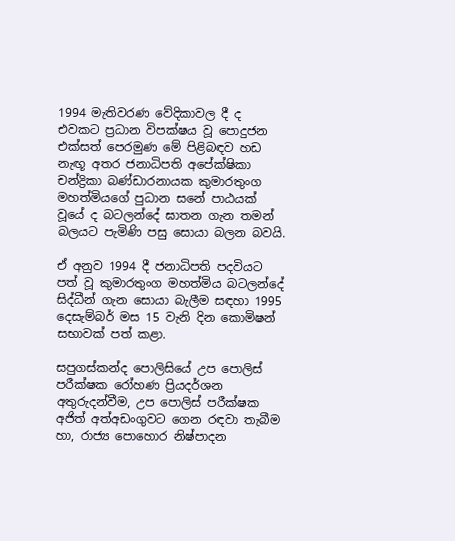1994 මැතිවරණ වේදිකාවල දී ද එවකට ප්‍රධාන විපක්ෂය වූ පොදුජන එක්සත් පෙරමුණ මේ පිළිබඳව හඩ නැඟූ අතර ජනාධිපති අපේක්ෂිකා චන්ද්‍රිකා බණ්ඩාරනායක කුමාරතුංග මහත්මියගේ පුධාන සනේ පාඨයක් වූයේ ද බටලන්දේ ඝාතන ගැන තමන් බලයට පැමිණි පසු සොයා බලන බවයි.

ඒ අනුව 1994 දී ජනාධිපති පදවියට පත් වූ කුමාරතුංග මහත්මිය බටලන්දේ සිද්ධීන් ගැන සොයා බැලීම සඳහා 1995 දෙසැම්බර් මස 15 වැනි දින කොමිෂන් සභාවක් පත් කළා.

සපුගස්කන්ද පොලිසියේ උප පොලිස් පරීක්ෂක රෝහණ ප්‍රියදර්ශන අතුරුදන්වීම, උප පොලිස් පරීක්ෂක අජිත් අත්අඩංගුවට ගෙන රඳවා තැබීම හා, රාජ්‍ය පොහොර නිෂ්පාදන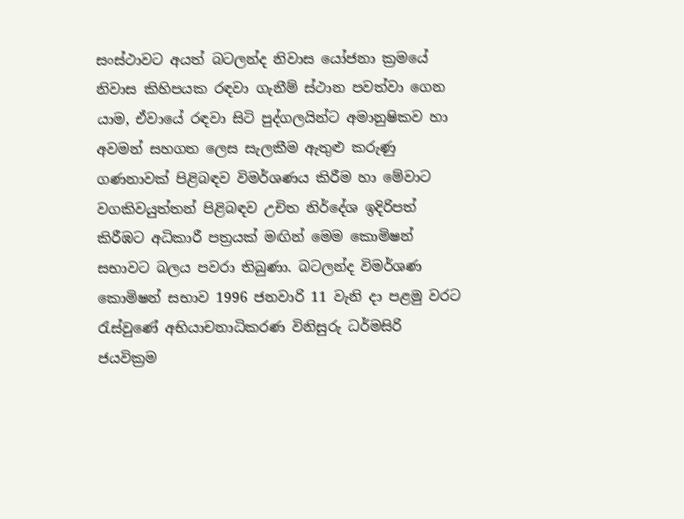සංස්ථාවට අයත් බටලන්ද නිවාස යෝජනා ක්‍රමයේ නිවාස කිහිපයක රඳවා ගැනීම් ස්ථාන පවත්වා ගෙන යාම, ඒවායේ රඳවා සිටි පුද්ගලයින්ට අමානුෂිකව හා අවමන් සහගත ලෙස සැලකීම ඇතුළු කරුණු ගණනාවක් පිළිබඳව විමර්ශණය කිරීම හා මේවාට වගකිවයුත්තන් පිළිබඳව උචිත නිර්දේශ ඉදිරිපත් කිරීඹට අධිකාරී පත්‍රයක් මඟින් මෙම කොමිෂන් සභාවට බලය පවරා තිබුණා. බටලන්ද විමර්ශණ කොමිෂන් සභාව 1996 ජනවාරි 11 වැනි දා පළමු වරට රැස්වුණේ අභියාචනාධිකරණ විනිසුරු ධර්මසිරි ජයවික්‍රම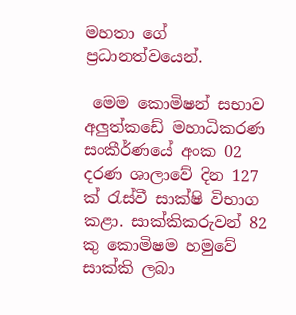මහතා ගේ ප්‍රධානත්වයෙන්.

 මෙම කොමිෂන් සභාව අලුත්කඩේ මහාධිකරණ සංකීර්ණයේ අංක 02 දරණ ශාලාවේ දින 127 ක් රැස්වී සාක්ෂි විභාග කළා. සාක්කිකරුවන් 82 කු කොමිෂම හමුවේ සාක්කි ලබා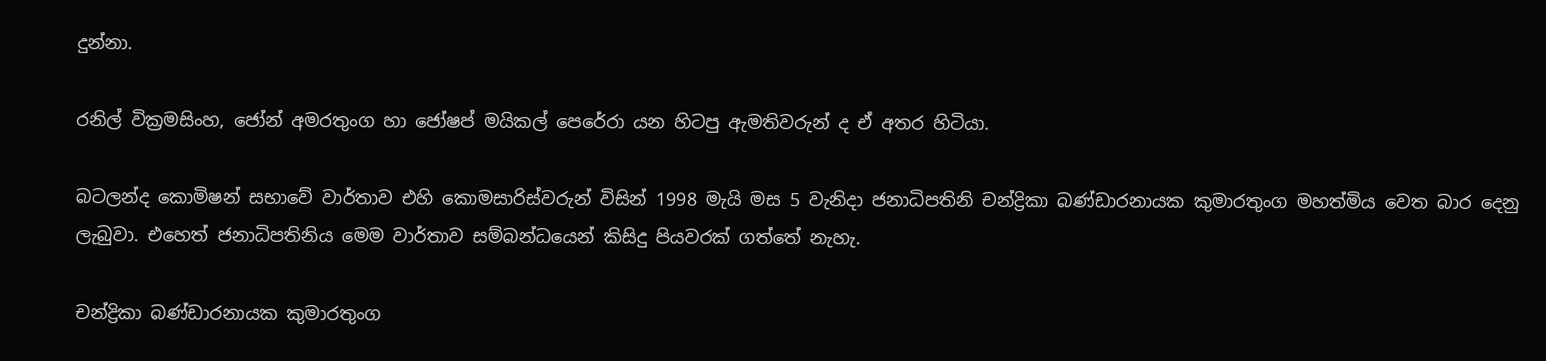දුන්නා.

රනිල් වික්‍රමසිංහ, ජෝන් අමරතුංග හා ජෝෂප් මයිකල් පෙරේරා යන හිටපු ඇමතිවරුන් ද ඒ අතර හිටියා.

බටලන්ද කොමිෂන් සභාවේ වාර්තාව එහි කොමසාරිස්වරුන් විසින් 1998 මැයි මස 5 වැනිදා ජනාධිපතිනි චන්ද්‍රිකා බණ්ඩාරනායක කුමාරතුංග මහත්මිය වෙත බාර දෙනු ලැබුවා. එහෙත් ජනාධිපතිනිය මෙම වාර්තාව සම්බන්ධයෙන් කිසිදු පියවරක් ගත්තේ නැහැ.

චන්ද්‍රිකා බණ්ඩාරනායක කුමාරතුංග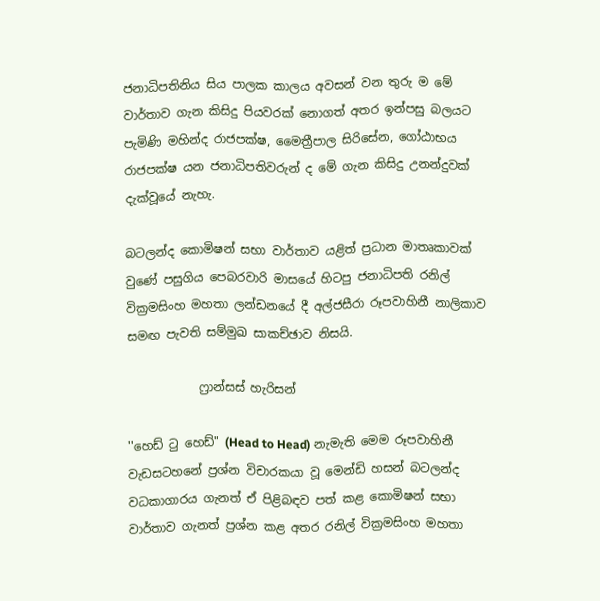ජනාධිපතිනිය සිය පාලක කාලය අවසන් වන තුරු ම මේ වාර්තාව ගැන කිසිදු පියවරක් නොගත් අතර ඉන්පසු බලයට පැමිණි මහින්ද රාජපක්ෂ, මෛත්‍රීපාල සිරිසේන, ගෝඨාභය රාජපක්ෂ යන ජනාධිපතිවරුන් ද මේ ගැන කිසිදු උනන්දුවක් දැක්වූයේ නැහැ.

බටලන්ද කොමිෂන් සභා වාර්තාව යළිත් ප්‍රධාන මාතෘකාවක් වුණේ පසුගිය පෙබරවාරි මාසයේ හිටපු ජනාධිපති රනිල් වික්‍රමසිංහ මහතා ලන්ඩනයේ දී අල්ජසීරා රූපවාහිනී නාලිකාව සමඟ පැවති සම්මුඛ සාකච්ඡාව නිසයි.

            ෆ්‍රාන්සස් හැරිසන්

''හෙඩ් ටු හෙඩ්" (Head to Head) නැමැති මෙම රූපවාහිනී වැඩසටහනේ ප්‍රශ්න විචාරකයා වූ මෙන්ඩි හසන් බටලන්ද වධකාගාරය ගැනත් ඒ පිළිබඳව පත් කළ කොමිෂන් සභා වාර්තාව ගැනත් ප්‍රශ්න කළ අතර රනිල් වික්‍රමසිංහ මහතා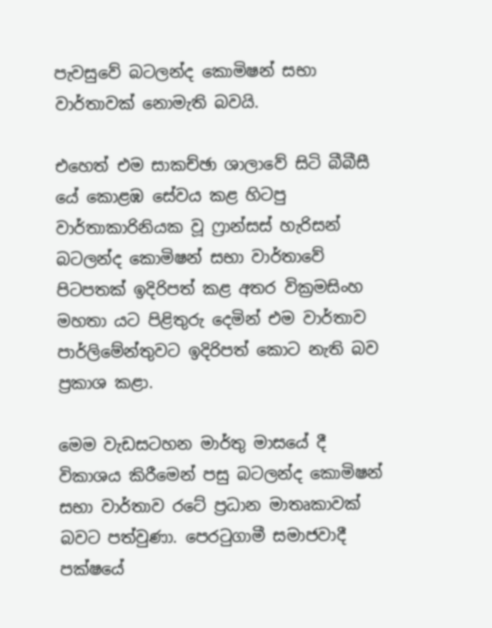පැවසුවේ බටලන්ද කොමිෂන් සභා වාර්තාවක් නොමැති බවයි.

එහෙත් එම සාකච්ඡා ශාලාවේ සිටි බීබීසී යේ කොළඹ සේවය කළ හිටපු වාර්තාකාරිනියක වූ ෆ්‍රාන්සස් හැරිසන් බටලන්ද කොමිෂන් සභා වාර්තාවේ පිටපතක් ඉදිරිපත් කළ අතර වික්‍රමසිංහ මහතා යට පිළිතුරු දෙමින් එම වාර්තාව පාර්ලිමේන්තුවට ඉදිරිපත් කොට නැති බව ප්‍රකාශ කළා.

මෙම වැඩසටහන මාර්තු මාසයේ දී විකාශය කිරීමෙන් පසු බටලන්ද කොමිෂන් සභා වාර්තාව රටේ ප්‍රධාන මාතෘකාවක් බවට පත්වුණා. පෙරටුගාමී සමාජවාදී පක්ෂයේ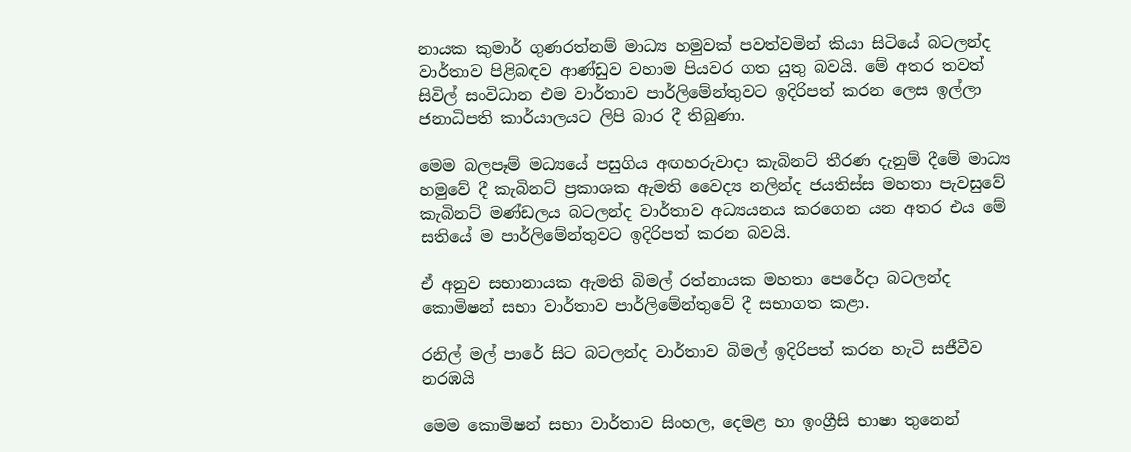නායක කුමාර් ගුණරත්නම් මාධ්‍ය හමුවක් පවත්වමින් කියා සිටියේ බටලන්ද වාර්තාව පිළිබඳව ආණ්ඩුව වහාම පියවර ගත යුතු බවයි. මේ අතර තවත් සිවිල් සංවිධාන එම වාර්තාව පාර්ලිමේන්තුවට ඉදිරිපත් කරන ලෙස ඉල්ලා ජනාධිපති කාර්යාලයට ලිපි බාර දී තිබුණා.

මෙම බලපෑම් මධ්‍යයේ පසුගිය අඟහරුවාදා කැබිනට් තීරණ දැනුම් දීමේ මාධ්‍ය හමුවේ දී කැබිනට් ප්‍රකාශක ඇමති වෛද්‍ය නලින්ද ජයතිස්ස මහතා පැවසුවේ කැබිනට් මණ්ඩලය බටලන්ද වාර්තාව අධ්‍යයනය කරගෙන යන අතර එය මේ සතියේ ම පාර්ලිමේන්තුවට ඉදිරිපත් කරන බවයි.

ඒ අනුව සභානායක ඇමති බිමල් රත්නායක මහතා පෙරේදා බටලන්ද කොමිෂන් සභා වාර්තාව පාර්ලිමේන්තුවේ දී සභාගත කළා.

රනිල් මල් පාරේ සිට බටලන්ද වාර්තාව බිමල් ඉදිරිපත් කරන හැටි සජීවීව නරඹයි

මෙම කොමිෂන් සභා වාර්තාව සිංහල, දෙමළ හා ඉංග්‍රීසි භාෂා තුනෙන්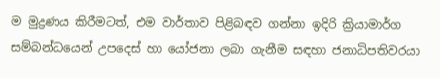ම මුද්‍රණය කිරීමටත්, එම වාර්තාව පිළිබඳව ගන්නා ඉදිරි ක්‍රියාමාර්ග සම්බන්ධයෙන් උපදෙස් හා යෝජනා ලබා ගැනීම සඳහා ජනාධිපතිවරයා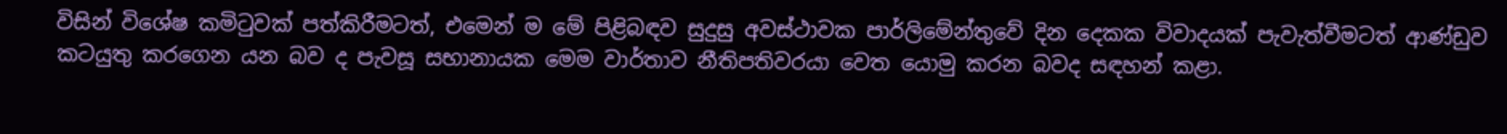විසින් විශේෂ කමිටුවක් පත්කිරීමටත්, එමෙන් ම මේ පිළිබඳව සුදුසු අවස්ථාවක පාර්ලිමේන්තුවේ දින දෙකක විවාදයක් පැවැත්වීමටත් ආණ්ඩුව කටයුතු කරගෙන යන බව ද පැවසූ සභානායක මෙම වාර්තාව නීතිපතිවරයා වෙත යොමු කරන බවද සඳහන් කළා.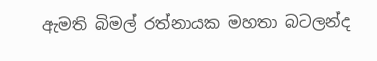ඇමති බිමල් රත්නායක මහතා බටලන්ද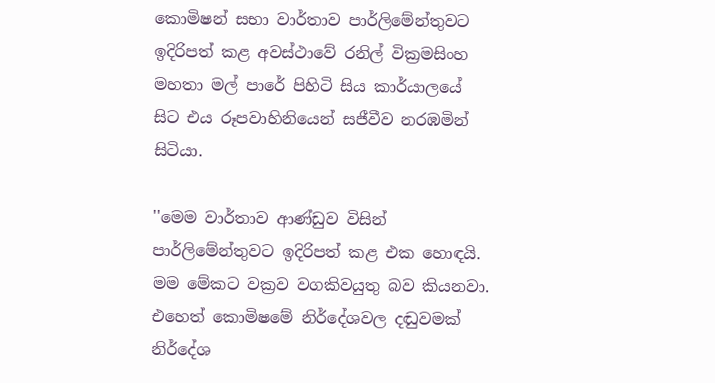කොමිෂන් සභා වාර්තාව පාර්ලිමේන්තුවට ඉදිරිපත් කළ අවස්ථාවේ රනිල් වික්‍රමසිංහ මහතා මල් පාරේ පිහිටි සිය කාර්යාලයේ සිට එය රූපවාහිනියෙන් සජීවීව නරඹමින් සිටියා.

''මෙම වාර්තාව ආණ්ඩුව විසින් පාර්ලිමේන්තුවට ඉදිරිපත් කළ එක හොඳයි. මම මේකට වක්‍රව වගකිවයුතු බව කියනවා. එහෙත් කොමිෂමේ නිර්දේශවල දඬුවමක් නිර්දේශ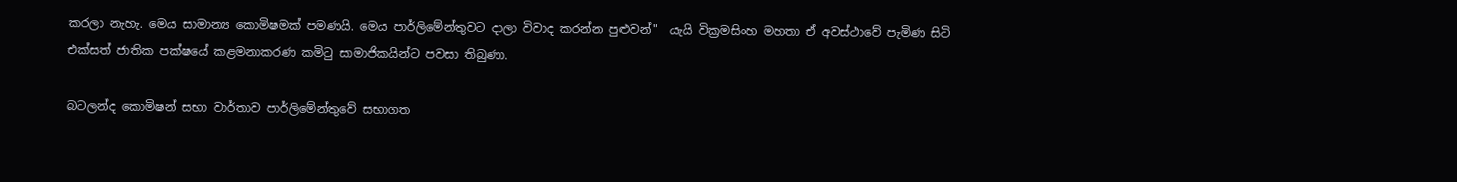කරලා නැහැ. මෙය සාමාන්‍ය කොමිෂමක් පමණයි. මෙය පාර්ලිමේන්තුවට දාලා විවාද කරන්න පුළුවන්"  යැයි වික්‍රමසිංහ මහතා ඒ අවස්ථාවේ පැමිණ සිටි එක්සත් ජාතික පක්ෂයේ කළමනාකරණ කමිටු සාමාජිකයින්ට පවසා තිබුණා.

බටලන්ද කොමිෂන් සභා වාර්තාව පාර්ලිමේන්තුවේ සභාගත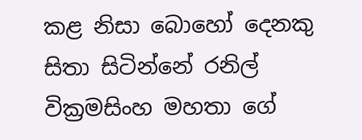කළ නිසා බොහෝ දෙනකු සිතා සිටින්නේ රනිල් වික්‍රමසිංහ මහතා ගේ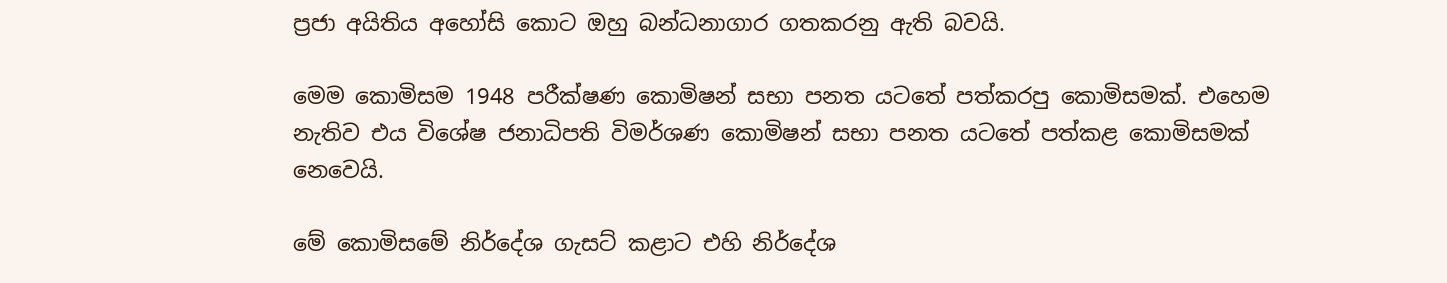ප්‍රජා අයිතිය අහෝසි කොට ඔහු බන්ධනාගාර ගතකරනු ඇති බවයි.

මෙම කොමිසම 1948 පරීක්ෂණ කොමිෂන් සභා පනත යටතේ පත්කරපු කොමිසමක්. එහෙම නැතිව එය විශේෂ ජනාධිපති විමර්ශණ කොමිෂන් සභා පනත යටතේ පත්කළ කොමිසමක් නෙවෙයි.

මේ කොමිසමේ නිර්දේශ ගැසට් කළාට එහි නිර්දේශ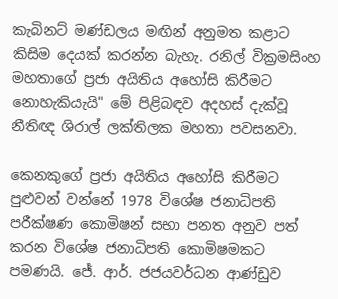කැබිනට් මණ්ඩලය මඟින් අනුමත කළාට කිසිම දෙයක් කරන්න බැහැ. රනිල් වික්‍රමසිංහ මහතාගේ ප්‍රජා අයිතිය අහෝසි කිරීමට නොහැකියැයි" මේ පිළිබඳව අදහස් දැක්වූ නීතිඥ ශිරාල් ලක්තිලක මහතා පවසනවා.

කෙනකුගේ ප්‍රජා අයිතිය අහෝසි කිරීමට පුළුවන් වන්නේ 1978 විශේෂ ජනාධිපති පරීක්ෂණ කොමිෂන් සභා පනත අනුව පත් කරන විශේෂ ජනාධිපති කොමිෂමකට පමණයි. ජේ. ආර්. ජජයවර්ධන ආණ්ඩුව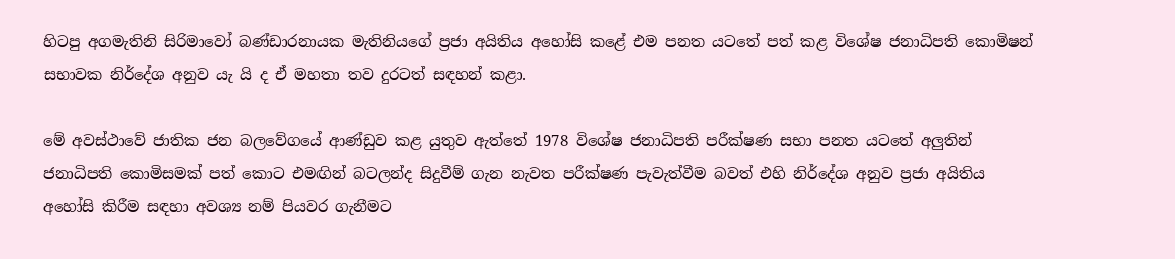හිටපු අගමැතිනි සිරිමාවෝ බණ්ඩාරනායක මැතිනියගේ ප්‍රජා අයිතිය අහෝසි කළේ එම පනත යටතේ පත් කළ විශේෂ ජනාධිපති කොමිෂන් සභාවක නිර්දේශ අනුව යැ යි ද ඒ මහතා තව දුරටත් සඳහන් කළා.

මේ අවස්ථාවේ ජාතික ජන බලවේගයේ ආණ්ඩුව කළ යුතුව ඇත්තේ 1978 විශේෂ ජනාධිපති පරීක්ෂණ සභා පනත යටතේ අලුතින් ජනාධිපති කොමිසමක් පත් කොට එමඟින් බටලන්ද සිදුවීම් ගැන නැවත පරීක්ෂණ පැවැත්වීම බවත් එහි නිර්දේශ අනුව ප්‍රජා අයිතිය අහෝසි කිරීම සඳහා අවශ්‍ය නම් පියවර ගැනීමට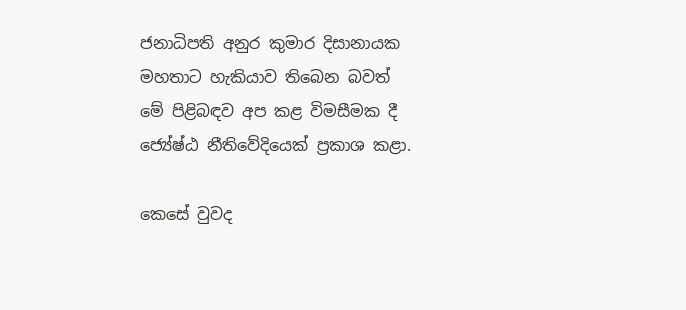ජනාධිපති අනුර කුමාර දිසානායක මහතාට හැකියාව තිබෙන බවත් මේ පිළිබඳව අප කළ විමසීමක දී ජ්‍යේෂ්ඨ නීතිවේදියෙක් ප්‍රකාශ කළා.

කෙසේ වුවද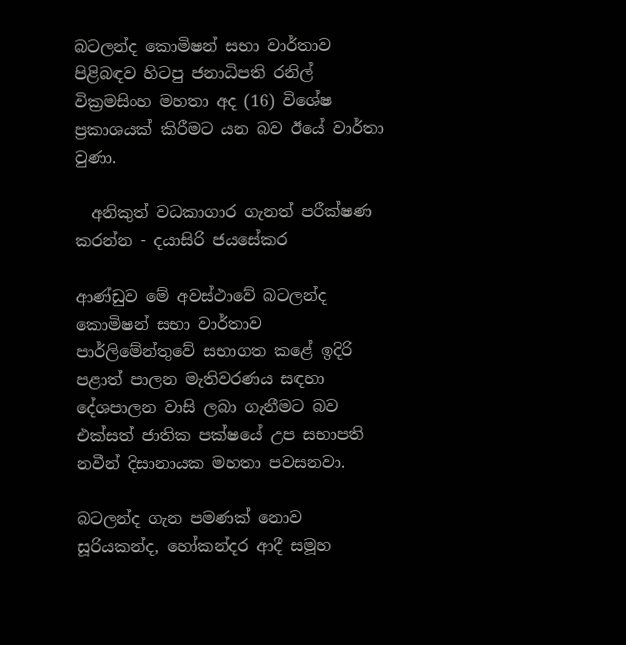බටලන්ද කොමිෂන් සභා වාර්තාව පිළිබඳව හිටපු ජනාධිපති රනිල් වික්‍රමසිංහ මහතා අද (16) විශේෂ ප්‍රකාශයක් කිරීමට යන බව ඊයේ වාර්තා වුණා.

  අනිකුත් වධකාගාර ගැනත් පරීක්ෂණ කරන්න - දයාසිරි ජයසේකර

ආණ්ඩුව මේ අවස්ථාවේ බටලන්ද කොමිෂන් සභා වාර්තාව පාර්ලිමේන්තුවේ සභාගත කළේ ඉදිරි පළාත් පාලන මැතිවරණය සඳහා දේශපාලන වාසි ලබා ගැනීමට බව එක්සත් ජාතික පක්ෂයේ උප සභාපති නවීන් දිසානායක මහතා පවසනවා.

බටලන්ද ගැන පමණක් නොව සූරියකන්ද, හෝකන්දර ආදී සමූහ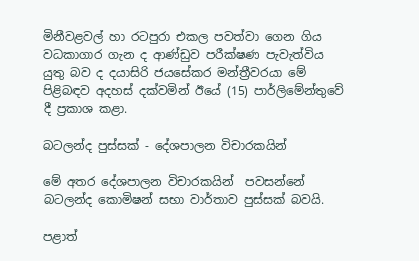මිනීවළවල් හා රටපුරා එකල පවත්වා ගෙන ගිය වධකාගාර ගැන ද ආණ්ඩුව පරීක්ෂණ පැවැත්විය යුතු බව ද දයාසිරි ජයසේකර මන්ත්‍රීවරයා මේ පිළිබඳව අදහස් දක්වමින් ඊයේ (15) පාර්ලිමේන්තුවේ දී ප්‍රකාශ කළා.

බටලන්ද පුස්සක් - දේශපාලන විචාරකයින්

මේ අතර දේශපාලන විචාරකයින්  පවසන්නේ බටලන්ද කොමිෂන් සභා වාර්තාව පුස්සක් බවයි.

පළාත්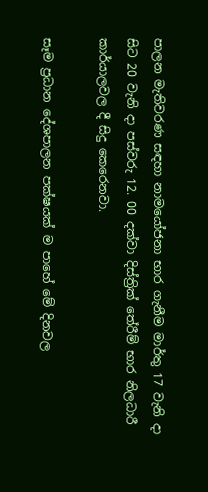පාලන මැතිවරණ සඳහා නාමයෝජනා භාර ගැනීම මාර්තු 17 වැනි දා සිට 20 වැනි දා පස්වරු 12. 00 දක්වා දිස්ත්‍රික් තේරීම් භාර නිලධාරී කාර්යාලවල දී සිදු කෙරෙනවා.

සෑම ප්‍රධාන දේශපාලන පක්ෂයක් ම පාහේ මේ දිනවල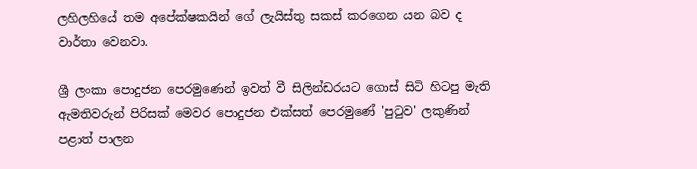ලහිලහියේ තම අපේක්ෂකයින් ගේ ලැයිස්තු සකස් කරගෙන යන බව ද වාර්තා වෙනවා.

ශ්‍රී ලංකා පොදුජන පෙරමුණෙන් ඉවත් වී සිලින්ඩරයට ගොස් සිටි හිටපු මැති ඇමතිවරුන් පිරිසක් මෙවර පොදුජන එක්සත් පෙරමුණේ 'පුටුව' ලකුණින් පළාත් පාලන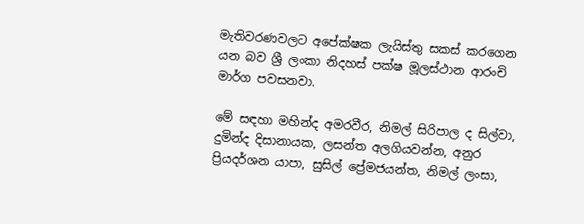මැතිවරණවලට අපේක්ෂක ලැයිස්තු සකස් කරගෙන යන බව ශ්‍රී ලංකා නිදහස් පක්ෂ මූලස්ථාන ආරංචි මාර්ග පවසනවා.

මේ සඳහා මහින්ද අමරවීර, නිමල් සිරිපාල ද සිල්වා, දුමින්ද දිසානායක, ලසන්ත අලගියවන්න, අනුර ප්‍රියදර්ශන යාපා, සුසිල් ප්‍රේමජයන්ත, නිමල් ලංසා,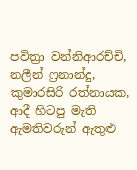පවිත්‍රා වන්නිආරච්චි, නලීන් ෆ්‍රනාන්දු, කුමාරසිරි රත්නායක, ආදී හිටපු මැති ඇමතිවරුන් ඇතුළු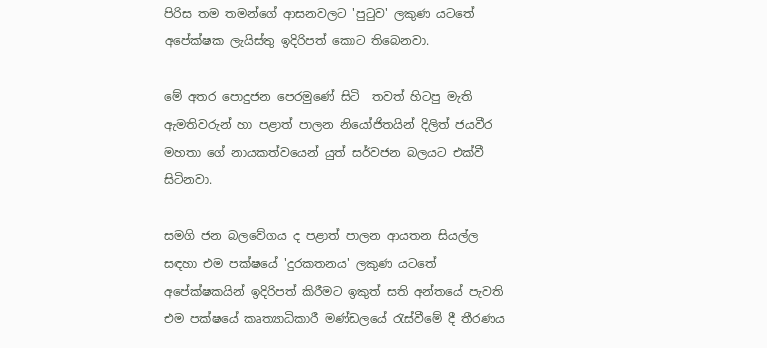පිරිස තම තමන්ගේ ආසනවලට 'පුටුව' ලකුණ යටතේ අපේක්ෂක ලැයිස්තු ඉදිරිපත් කොට තිබෙනවා.

මේ අතර පොදුජන පෙරමුණේ සිටි  තවත් හිටපු මැති ඇමතිවරුන් හා පළාත් පාලන නියෝජිතයින් දිලිත් ජයවීර මහතා ගේ නායකත්වයෙන් යුත් සර්වජන බලයට එක්වී සිටිනවා.

සමගි ජන බලවේගය ද පළාත් පාලන ආයතන සියල්ල සඳහා එම පක්ෂයේ 'දුරකතනය' ලකුණ යටතේ අපේක්ෂකයින් ඉදිරිපත් කිරීමට ඉකුත් සති අන්තයේ පැවති එම පක්ෂයේ කෘත්‍යාධිකාරී මණ්ඩලයේ රැස්වීමේ දී තීරණය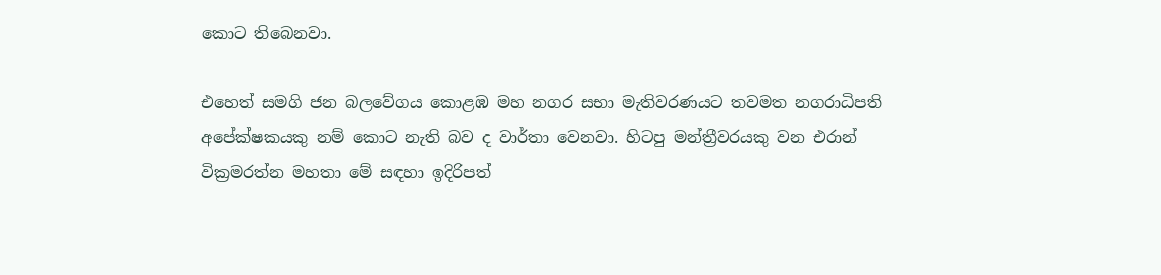කොට තිබෙනවා.

එහෙත් සමගි ජන බලවේගය කොළඹ මහ නගර සභා මැතිවරණයට තවමත නගරාධිපති අපේක්ෂකයකු නම් කොට නැති බව ද වාර්තා වෙනවා. හිටපු මන්ත්‍රීවරයකු වන එරාන් වික්‍රමරත්න මහතා මේ සඳහා ඉදිරිපත්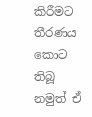කිරීමට තීරණය කොට තිබූ නමුත් ඒ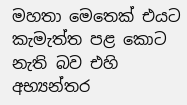මහතා මෙතෙක් එයට කැමැත්ත පළ කොට නැති බව එහි අභ්‍යන්තර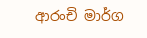ආරංචි මාර්ග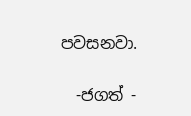පවසනවා.

  -ජගත් -